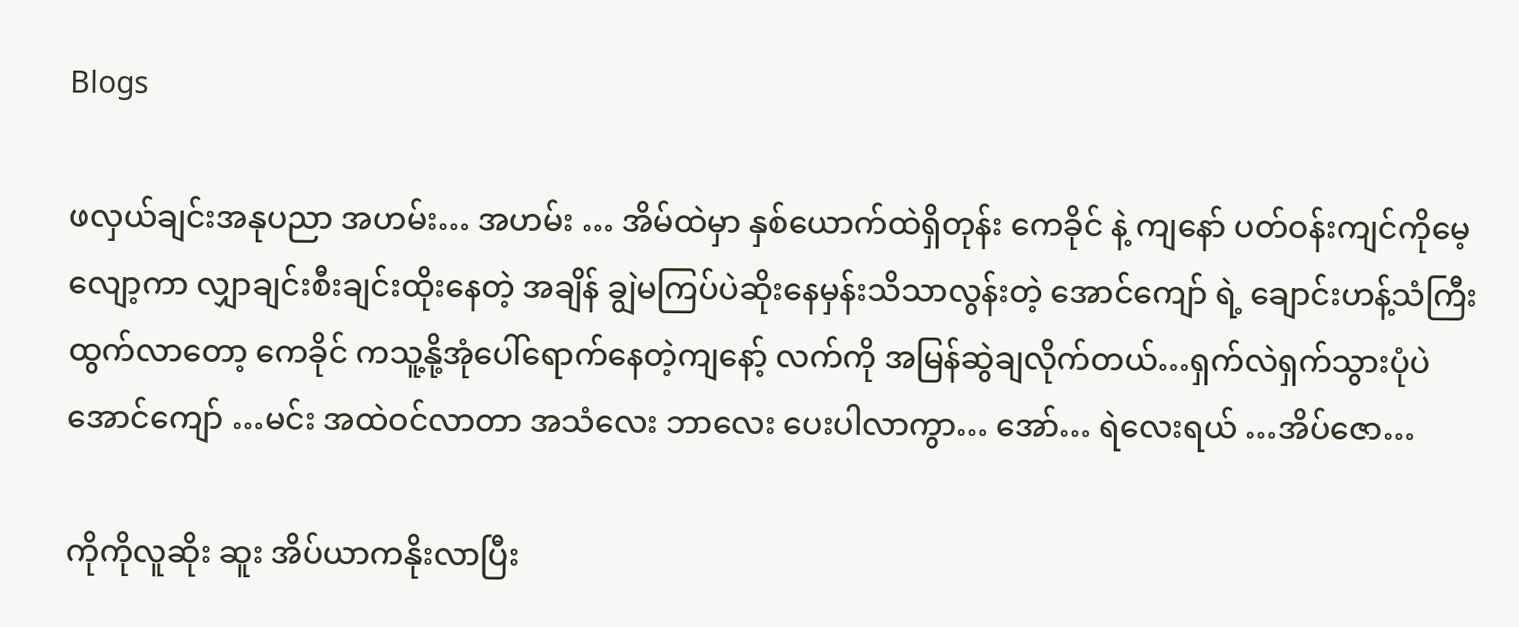Blogs

ဖလှယ်ချင်းအနုပညာ အဟမ်း… အဟမ်း … အိမ်ထဲမှာ နှစ်ယောက်ထဲရှိတုန်း ကေခိုင် နဲ့ ကျနော် ပတ်ဝန်းကျင်ကိုမေ့လျော့ကာ လျှာချင်းစီးချင်းထိုးနေတဲ့ အချိန် ချွဲမကြပ်ပဲဆိုးနေမှန်းသိသာလွန်းတဲ့ အောင်ကျော် ရဲ့ ချောင်းဟန့်သံကြီး ထွက်လာတော့ ကေခိုင် ကသူ့နို့အုံပေါ်ရောက်နေတဲ့ကျနော့် လက်ကို အမြန်ဆွဲချလိုက်တယ်…ရှက်လဲရှက်သွားပုံပဲ အောင်ကျော် …မင်း အထဲဝင်လာတာ အသံလေး ဘာလေး ပေးပါလာကွာ… အော်… ရဲလေးရယ် …အိပ်ဇော…

ကိုကိုလူဆိုး ဆူး အိပ်ယာကနိုးလာပြီး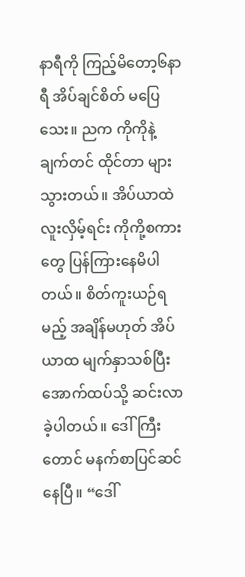နာရီကို ကြည့်မိတော့၆နာရီ အိပ်ချင်စိတ် မပြေသေး။ ညက ကိုကိုနဲ့ ချက်တင် ထိုင်တာ များသွားတယ်။ အိပ်ယာထဲ လူးလှိမ့်ရင်း ကိုကို့စကားတွေ ပြန်ကြားနေမိပါတယ်။ စိတ်ကူးယဉ်ရမည့် အချိန်မဟုတ် အိပ်ယာထ မျက်နှာသစ်ပြီး အောက်ထပ်သို့ ဆင်းလာခဲ့ပါတယ်။ ဒေါ်ကြီးတောင် မနက်စာပြင်ဆင်နေပြီ။ “ဒေါ်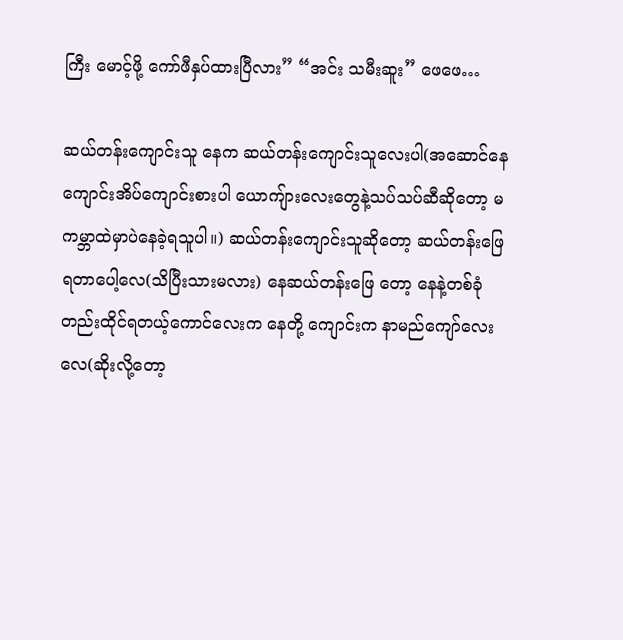ကြီး မောင့်ဖို့ ကော်ဖီနှပ်ထားပြီလား” “အင်း သမီးဆူး” ဖေဖေ…

ဆယ်တန်းကျောင်းသူ နေက ဆယ်တန်းကျောင်းသူလေးပါ(အဆောင်နေကျောင်းအိပ်ကျောင်းစားပါ ယောကျ်ားလေးတွေနဲ့သပ်သပ်ဆီဆိုတော့ မကမ္ဘာထဲမှာပဲနေခဲ့ရသူပါ။) ဆယ်တန်းကျောင်းသူဆိုတော့ ဆယ်တန်းဖြေရတာပေါ့လေ(သိပြီးသားမလား) နေဆယ်တန်းဖြေ တော့ နေနဲ့တစ်ခုံတည်းထိုင်ရတယ့်ကောင်လေးက နေတို့ ကျောင်းက နာမည်ကျော်လေးလေ(ဆိုးလို့တော့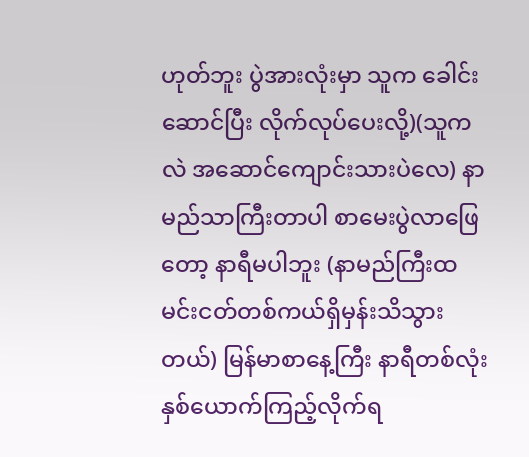ဟုတ်ဘူး ပွဲအားလုံးမှာ သူက ခေါင်းဆောင်ပြီး လိုက်လုပ်ပေးလို့)(သူကလဲ အဆောင်ကျောင်းသားပဲလေ) နာမည်သာကြီးတာပါ စာမေးပွဲလာဖြေ တော့ နာရီမပါဘူး (နာမည်ကြီးထမင်းငတ်တစ်ကယ်ရှိမှန်းသိသွားတယ်) မြန်မာစာနေ့ကြီး နာရီတစ်လုံး နှစ်ယောက်ကြည့်လိုက်ရ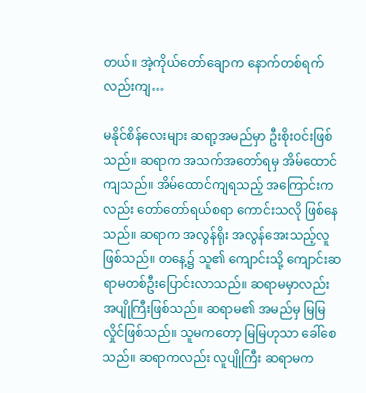တယ်။ အဲ့ကိုယ်တော်ချောက နောက်တစ်ရက် လည်းကျ…

မနိုင်စိန်လေးများ ဆရာ့အမည်မှာ ဦးစိုးဝင်းဖြစ်သည်။ ဆရာက အသက်အတော်ရမှ အိမ်ထောင်ကျသည်။ အိမ်ထောင်ကျရသည့် အကြောင်းကလည်း တော်တော်ရယ်စရာ ကောင်းသလို ဖြစ်နေသည်။ ဆရာက အလွန်ရိုး အလွန်အေးသည့်လူ ဖြစ်သည်။ တနေ့၌ သူ၏ ကျောင်းသို့ ကျောင်းဆရာမတစ်ဦးပြောင်းလာသည်။ ဆရာမမှာလည်း အပျိုကြီးဖြစ်သည်။ ဆရာမ၏ အမည်မှ မြမြလှိုင်ဖြစ်သည်။ သူမကတော့ မြမြဟုသာ ခေါ်စေသည်။ ဆရာကလည်း လူပျိုကြီး ဆရာမက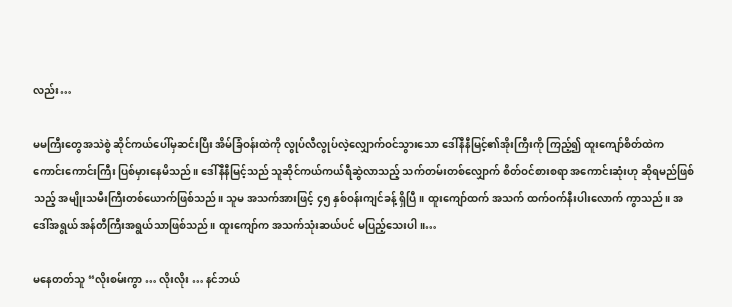လည်း…

မမကြီးတွေအသဲစွဲ ဆိုင်ကယ်ပေါ်မှဆင်းပြီး အိမ်ခြံဝန်းထဲကို လွုပ်လီလွုပ်လဲ့လျှောက်ဝင်သွားသော ဒေါ်နီနီမြင့်၏အိုးကြီးကို ကြည့်၍ ထူးကျော်စိတ်ထဲက ကောင်းကောင်းကြီး ပြစ်မှားနေမိသည်။ ဒေါ်နီနီမြင့်သည် သူဆိုင်ကယ်ကယ်ရီဆွဲလာသည့် သက်တမ်းတစ်လျှောက် စိတ်ဝင်စားစရာ အကောင်းဆုံးဟု ဆိုရမည်ဖြစ်သည့် အမျိုးသမီးကြီးတစ်ယောက်ဖြစ်သည်။ သူမ အသက်အားဖြင့် ၄၅ နှစ်ဝန်းကျင်ခန့် ရှိပြီ။ ထူးကျော်ထက် အသက် ထက်ဝက်နီးပါးလောက် ကွာသည်။ အဒေါ်အရွယ် အန်တီကြီးအရွယ်သာဖြစ်သည်။ ထူးကျော်က အသက်သုံးဆယ်ပင် မပြည့်သေးပါ။…

မနေတတ်သူ “လိုးစမ်းကွာ … လိုးလိုး … နင်ဘယ်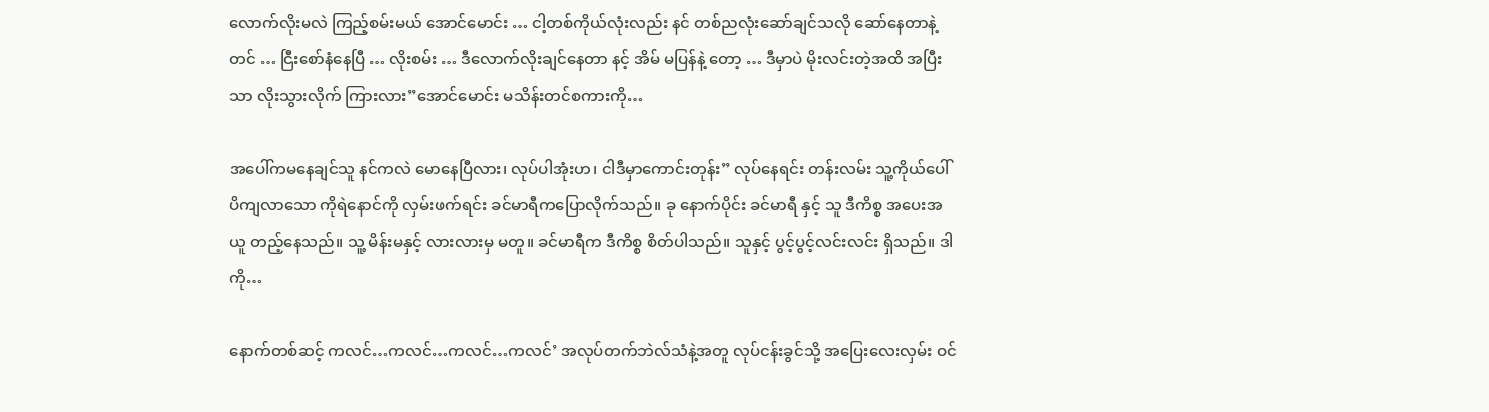လောက်လိုးမလဲ ကြည့်စမ်းမယ် အောင်မောင်း … ငါ့တစ်ကိုယ်လုံးလည်း နင် တစ်ညလုံးဆော်ချင်သလို ဆော်နေတာနဲ့တင် … ငြီးစော်နံနေပြီ … လိုးစမ်း … ဒီလောက်လိုးချင်နေတာ နင့် အိမ် မပြန်နဲ့ တော့ … ဒီမှာပဲ မိုးလင်းတဲ့အထိ အပြီးသာ လိုးသွားလိုက် ကြားလား”အောင်မောင်း မသိန်းတင်စကားကို…

အပေါ်ကမနေချင်သူ နင်ကလဲ မောနေပြီလား၊ လုပ်ပါအုံးဟ၊ ငါဒီမှာကောင်းတုန်း” လုပ်နေရင်း တန်းလမ်း သူ့ကိုယ်ပေါ်ပိကျလာသော ကိုရဲနောင်ကို လှမ်းဖက်ရင်း ခင်မာရီကပြောလိုက်သည်။ ခု နောက်ပိုင်း ခင်မာရီ နှင့် သူ ဒီကိစ္စ အပေးအယူ တည့်နေသည်။ သူ့ မိန်းမနှင့် လားလားမှ မတူ။ ခင်မာရီက ဒီကိစ္စ စိတ်ပါသည်။ သူနှင့် ပွင့်ပွင့်လင်းလင်း ရှိသည်။ ဒါကို…

နောက်တစ်ဆင့် ကလင်…ကလင်…ကလင်…ကလင်’ အလုပ်တက်ဘဲလ်သံနဲ့အတူ လုပ်ငန်းခွင်သို့ အပြေးလေးလှမ်း ဝင်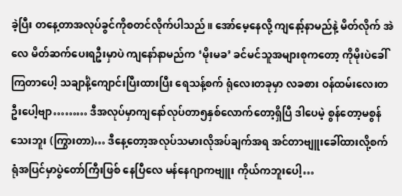ခဲ့ပြီး တနေ့တာအလုပ်ခွင်ကိုစတင်လိုက်ပါသည်။ အော်မေ့နေလို့ ကျနော့်နာမည်နဲ့ မိတ်လိုက် အဲလေ မိတ်ဆက်ပေးရဦးမှာပဲ ကျနော်နာမည်က ‘မိုးမခ’ ခင်မင်သူအများစုကတော့ ကိုမိုးပဲခေါ်ကြတာပေါ့ သချာင်္နဲ့ကျောင်းပြီးထားပြီး ရေသန့်စက် ရုံလေးတခုမှာ လခစား ဝန်ထမ်းလေးတဦးပေါ့ဗျာ……… ဒီအလုပ်မှာကျနော်လုပ်တာ၅နှစ်လောက်တော့ရှိပြီ ဒါပေမဲ့ စွန်တော့မစွန်သေးဘူး (ကြွားတာ)… ဒီနေ့တော့အလုပ်သမားလိုအပ်ချက်အရ အင်တာဗျူးခေါ်ထားလို့စက်ရုံအပြင်မှာပွဲတော်ကြီးဖြစ် နေပြီလေ မန်နေဂျာကဗျူး ကိုယ်ကဘူးပေါ့…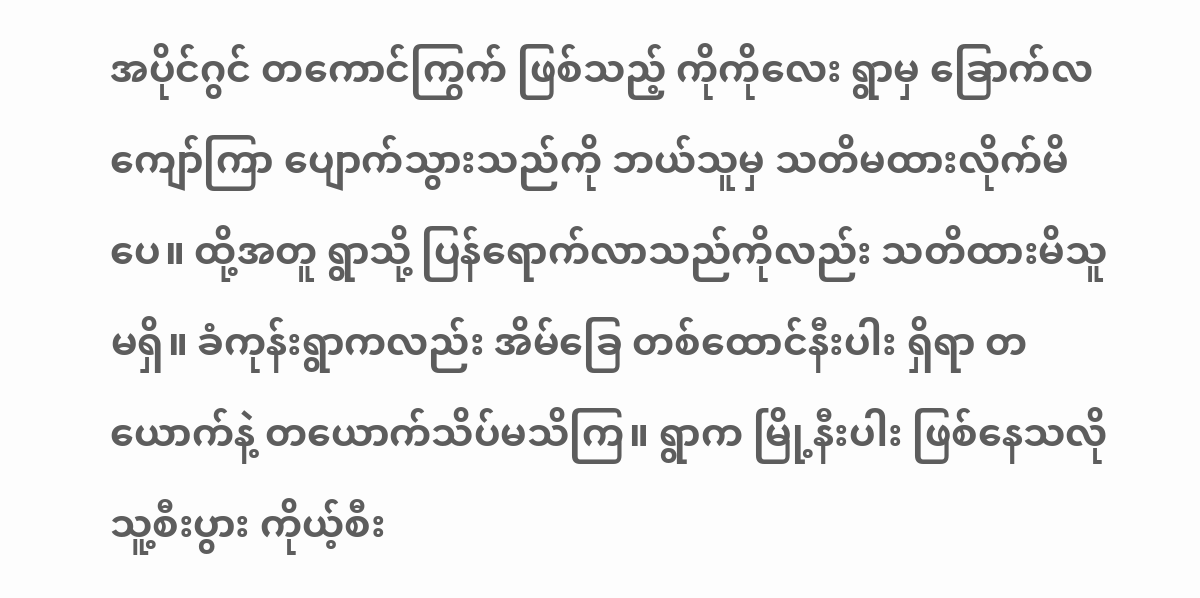အပိုင်ဂွင် တကောင်ကြွက် ဖြစ်သည့် ကိုကိုလေး ရွာမှ ခြောက်လကျော်ကြာ ပျောက်သွားသည်ကို ဘယ်သူမှ သတိမထားလိုက်မိပေ။ ထို့အတူ ရွာသို့ ပြန်ရောက်လာသည်ကိုလည်း သတိထားမိသူ မရှိ။ ခံကုန်းရွာကလည်း အိမ်ခြေ တစ်ထောင်နီးပါး ရှိရာ တယောက်နဲ့ တယောက်သိပ်မသိကြ။ ရွာက မြို့နီးပါး ဖြစ်နေသလို သူ့စီးပွား ကိုယ့်စီး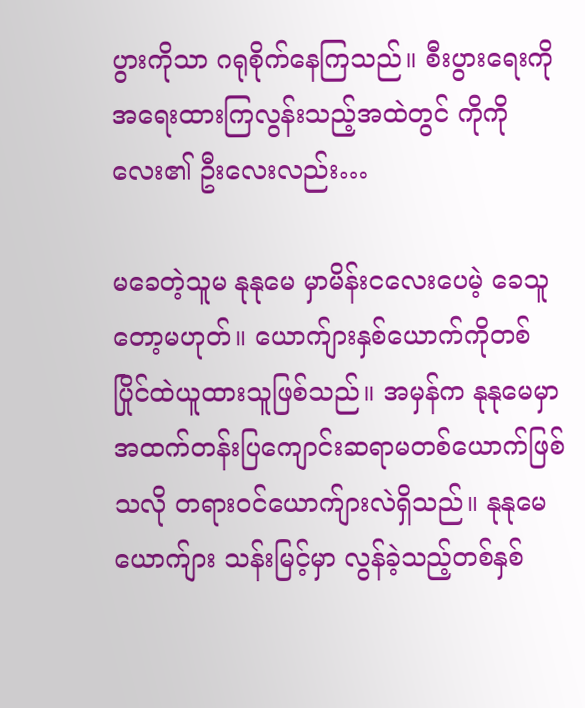ပွားကိုသာ ဂရုစိုက်နေကြသည်။ စီးပွားရေးကို အရေးထားကြလွန်းသည့်အထဲတွင် ကိုကိုလေး၏ ဦးလေးလည်း…

မခေတဲ့သူမ နုနုမေ မှာမိန်းငလေးပေမဲ့ ခေသူတော့မဟုတ်။ ယောက်ျားနှစ်ယောက်ကိုတစ်ပြိုင်ထဲယူထားသူဖြစ်သည်။ အမှန်က နုနုမေမှာ အထက်တန်းပြကျောင်းဆရာမတစ်ယောက်ဖြစ်သလို တရားဝင်ယောက်ျားလဲရှိသည်။ နုနုမေယောက်ျား သန်းမြင့်မှာ လွန်ခဲ့သည့်တစ်နှစ်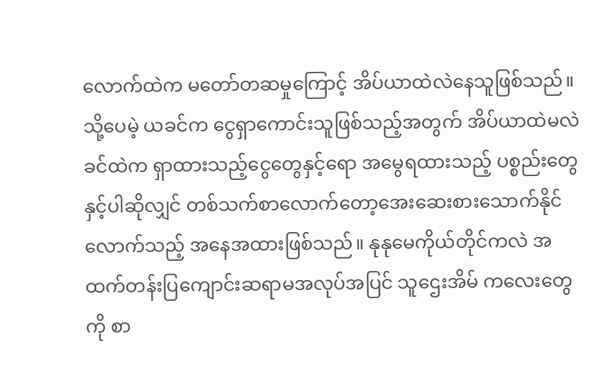လောက်ထဲက မတော်တဆမှုကြောင့် အိပ်ယာထဲလဲနေသူဖြစ်သည်။ သို့ပေမဲ့ ယခင်က ငွေရှာကောင်းသူဖြစ်သည့်အတွက် အိပ်ယာထဲမလဲခင်ထဲက ရှာထားသည့်ငွေတွေနှင့်ရော အမွေရထားသည့် ပစ္စည်းတွေနှင့်ပါဆိုလျှင် တစ်သက်စာလောက်တော့အေးဆေးစားသောက်နိုင်လောက်သည့် အနေအထားဖြစ်သည်။ နုနုမေကိုယ်တိုင်ကလဲ အထက်တန်းပြကျောင်းဆရာမအလုပ်အပြင် သူဌေးအိမ် ကလေးတွေကို စာ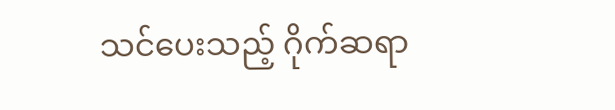သင်ပေးသည့် ဂိုက်ဆရာ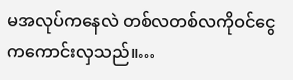မအလုပ်ကနေလဲ တစ်လတစ်လကိုဝင်ငွေကကောင်းလှသည်။…